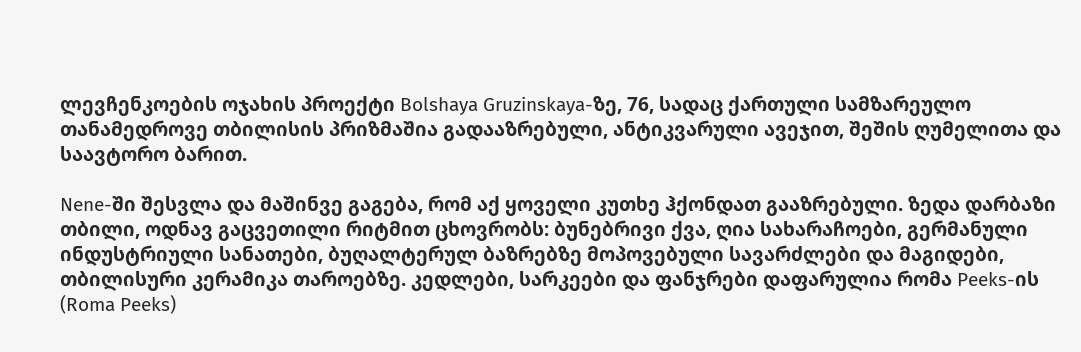ლევჩენკოების ოჯახის პროექტი Bolshaya Gruzinskaya-ზე, 76, სადაც ქართული სამზარეულო თანამედროვე თბილისის პრიზმაშია გადააზრებული, ანტიკვარული ავეჯით, შეშის ღუმელითა და საავტორო ბარით.

Nene-ში შესვლა და მაშინვე გაგება, რომ აქ ყოველი კუთხე ჰქონდათ გააზრებული. ზედა დარბაზი თბილი, ოდნავ გაცვეთილი რიტმით ცხოვრობს: ბუნებრივი ქვა, ღია სახარაჩოები, გერმანული ინდუსტრიული სანათები, ბუღალტერულ ბაზრებზე მოპოვებული სავარძლები და მაგიდები, თბილისური კერამიკა თაროებზე. კედლები, სარკეები და ფანჯრები დაფარულია რომა Peeks-ის (Roma Peeks)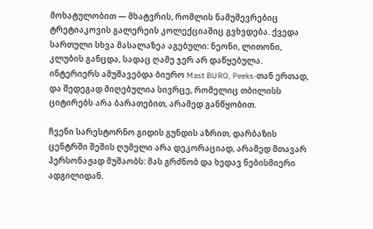მოხატულობით — მხატვრის, რომლის ნამუშევრებიც ტრეტიაკოვის გალერეის კოლექციაშიც გვხვდება. ქვედა სართული სხვა მასალაზეა აგებული: ნეონი, ლითონი, კლუბის განცდა, სადაც ღამე ჯერ არ დაწყებულა. ინტერიერს ამუშავებდა ბიურო Mast BURO, Peeks-თან ერთად, და შედეგად მიღებულია სივრცე, რომელიც თბილისს ციტირებს არა ბარათებით, არამედ განწყობით.

ჩვენი სარესტორნო გიდის გუნდის აზრით, დარბაზის ცენტრში შეშის ღუმელი არა დეკორაციად, არამედ მთავარ პერსონაჟად მუშაობს: მას გრძნობ და ხედავ ნებისმიერი ადგილიდან.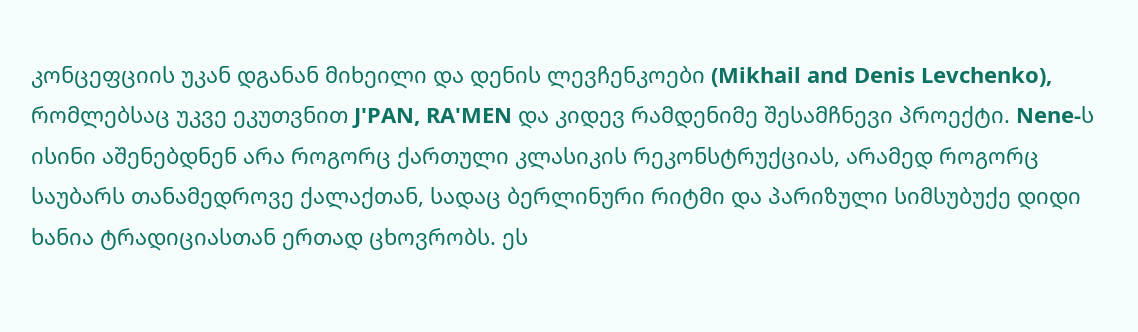კონცეფციის უკან დგანან მიხეილი და დენის ლევჩენკოები (Mikhail and Denis Levchenko), რომლებსაც უკვე ეკუთვნით J'PAN, RA'MEN და კიდევ რამდენიმე შესამჩნევი პროექტი. Nene-ს ისინი აშენებდნენ არა როგორც ქართული კლასიკის რეკონსტრუქციას, არამედ როგორც საუბარს თანამედროვე ქალაქთან, სადაც ბერლინური რიტმი და პარიზული სიმსუბუქე დიდი ხანია ტრადიციასთან ერთად ცხოვრობს. ეს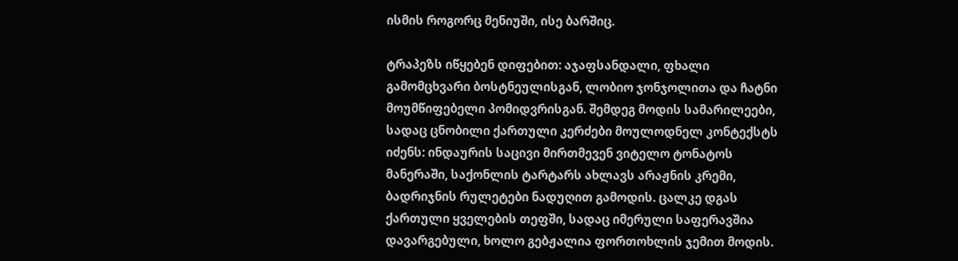ისმის როგორც მენიუში, ისე ბარშიც.

ტრაპეზს იწყებენ დიფებით: აჯაფსანდალი, ფხალი გამომცხვარი ბოსტნეულისგან, ლობიო ჯონჯოლითა და ჩატნი მოუმწიფებელი პომიდვრისგან. შემდეგ მოდის სამარილეები, სადაც ცნობილი ქართული კერძები მოულოდნელ კონტექსტს იძენს: ინდაურის საცივი მირთმევენ ვიტელო ტონატოს მანერაში, საქონლის ტარტარს ახლავს არაჟნის კრემი, ბადრიჯნის რულეტები ნადუღით გამოდის. ცალკე დგას ქართული ყველების თეფში, სადაც იმერული საფერავშია დავარგებული, ხოლო გებჟალია ფორთოხლის ჯემით მოდის.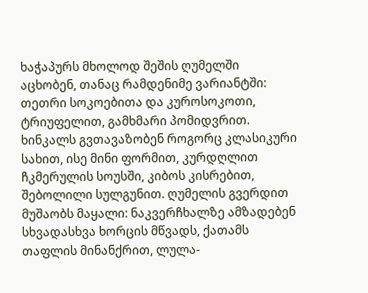ხაჭაპურს მხოლოდ შეშის ღუმელში აცხობენ, თანაც რამდენიმე ვარიანტში: თეთრი სოკოებითა და კუროსოკოთი, ტრიუფელით, გამხმარი პომიდვრით. ხინკალს გვთავაზობენ როგორც კლასიკური სახით, ისე მინი ფორმით, კურდღლით ჩკმერულის სოუსში, კიბოს კისრებით, შებოლილი სულგუნით. ღუმელის გვერდით მუშაობს მაყალი: ნაკვერჩხალზე ამზადებენ სხვადასხვა ხორცის მწვადს, ქათამს თაფლის მინანქრით, ლულა-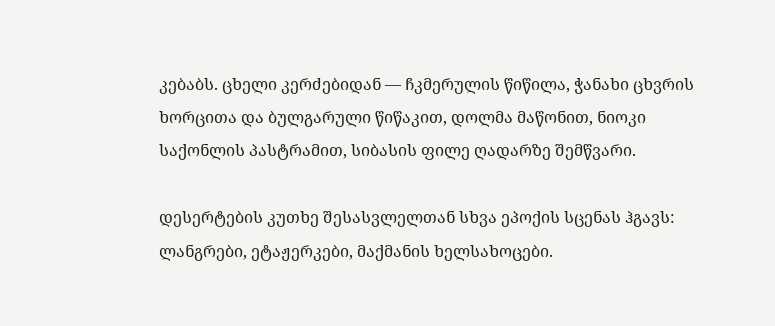კებაბს. ცხელი კერძებიდან — ჩკმერულის წიწილა, ჭანახი ცხვრის ხორცითა და ბულგარული წიწაკით, დოლმა მაწონით, ნიოკი საქონლის პასტრამით, სიბასის ფილე ღადარზე შემწვარი.

დესერტების კუთხე შესასვლელთან სხვა ეპოქის სცენას ჰგავს: ლანგრები, ეტაჟერკები, მაქმანის ხელსახოცები.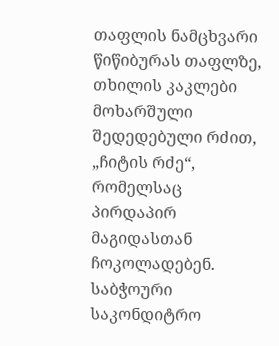თაფლის ნამცხვარი წიწიბურას თაფლზე, თხილის კაკლები მოხარშული შედედებული რძით, „ჩიტის რძე“, რომელსაც პირდაპირ მაგიდასთან ჩოკოლადებენ. საბჭოური საკონდიტრო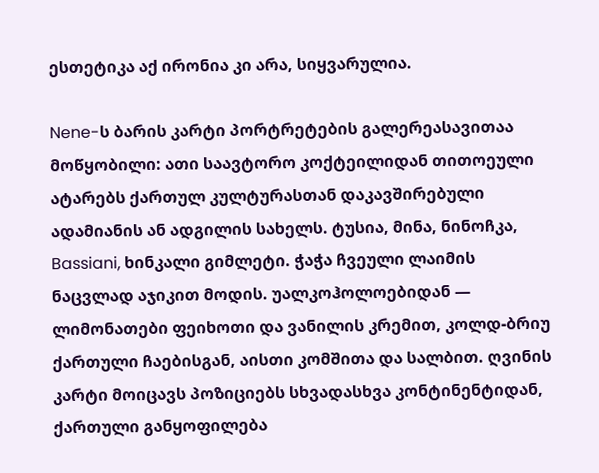ესთეტიკა აქ ირონია კი არა, სიყვარულია.

Nene-ს ბარის კარტი პორტრეტების გალერეასავითაა მოწყობილი: ათი საავტორო კოქტეილიდან თითოეული ატარებს ქართულ კულტურასთან დაკავშირებული ადამიანის ან ადგილის სახელს. ტუსია, მინა, ნინოჩკა, Bassiani, ხინკალი გიმლეტი. ჭაჭა ჩვეული ლაიმის ნაცვლად აჯიკით მოდის. უალკოჰოლოებიდან — ლიმონათები ფეიხოთი და ვანილის კრემით, კოლდ-ბრიუ ქართული ჩაებისგან, აისთი კომშითა და სალბით. ღვინის კარტი მოიცავს პოზიციებს სხვადასხვა კონტინენტიდან, ქართული განყოფილება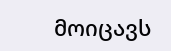მოიცავს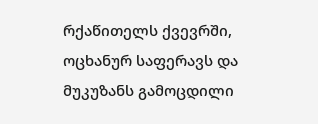რქაწითელს ქვევრში, ოცხანურ საფერავს და მუკუზანს გამოცდილი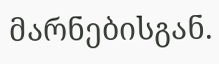მარნებისგან.